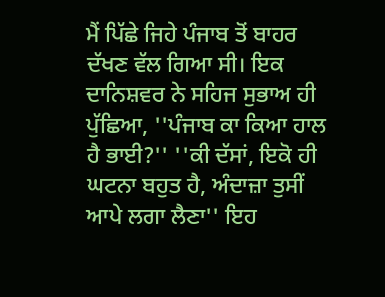ਮੈਂ ਪਿੱਛੇ ਜਿਹੇ ਪੰਜਾਬ ਤੋਂ ਬਾਹਰ ਦੱਖਣ ਵੱਲ ਗਿਆ ਸੀ। ਇਕ ਦਾਨਿਸ਼ਵਰ ਨੇ ਸਹਿਜ ਸੁਭਾਅ ਹੀ ਪੁੱਛਿਆ, ''ਪੰਜਾਬ ਕਾ ਕਿਆ ਹਾਲ ਹੈ ਭਾਈ?'' ''ਕੀ ਦੱਸਾਂ, ਇਕੋ ਹੀ ਘਟਨਾ ਬਹੁਤ ਹੈ, ਅੰਦਾਜ਼ਾ ਤੁਸੀਂ ਆਪੇ ਲਗਾ ਲੈਣਾ'' ਇਹ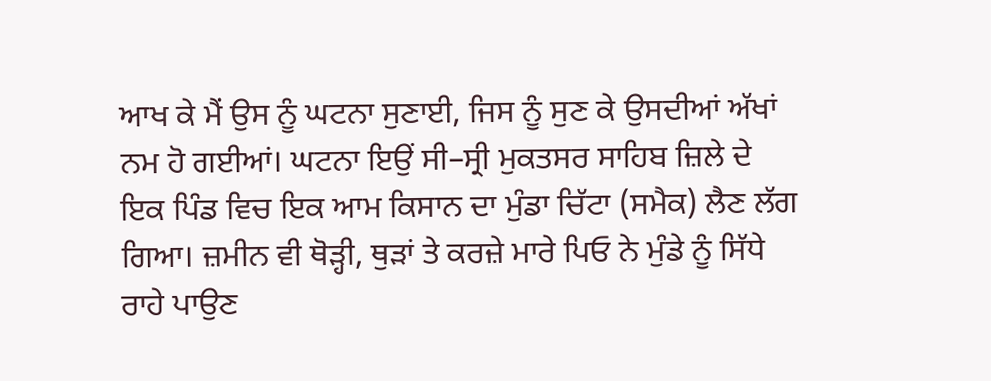ਆਖ ਕੇ ਮੈਂ ਉਸ ਨੂੰ ਘਟਨਾ ਸੁਣਾਈ, ਜਿਸ ਨੂੰ ਸੁਣ ਕੇ ਉਸਦੀਆਂ ਅੱਖਾਂ ਨਮ ਹੋ ਗਈਆਂ। ਘਟਨਾ ਇਉਂ ਸੀ–ਸ੍ਰੀ ਮੁਕਤਸਰ ਸਾਹਿਬ ਜ਼ਿਲੇ ਦੇ ਇਕ ਪਿੰਡ ਵਿਚ ਇਕ ਆਮ ਕਿਸਾਨ ਦਾ ਮੁੰਡਾ ਚਿੱਟਾ (ਸਮੈਕ) ਲੈਣ ਲੱਗ ਗਿਆ। ਜ਼ਮੀਨ ਵੀ ਥੋੜ੍ਹੀ, ਥੁੜਾਂ ਤੇ ਕਰਜ਼ੇ ਮਾਰੇ ਪਿਓ ਨੇ ਮੁੰਡੇ ਨੂੰ ਸਿੱਧੇ ਰਾਹੇ ਪਾਉਣ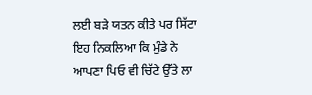ਲਈ ਬੜੇ ਯਤਨ ਕੀਤੇ ਪਰ ਸਿੱਟਾ ਇਹ ਨਿਕਲਿਆ ਕਿ ਮੁੰਡੇ ਨੇ ਆਪਣਾ ਪਿਓ ਵੀ ਚਿੱਟੇ ਉੱਤੇ ਲਾ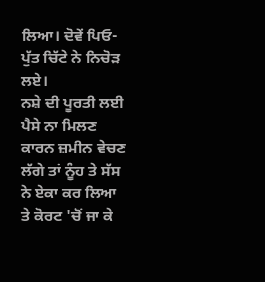ਲਿਆ। ਦੋਵੇਂ ਪਿਓ-ਪੁੱਤ ਚਿੱਟੇ ਨੇ ਨਿਚੋੜ ਲਏ।
ਨਸ਼ੇ ਦੀ ਪੂਰਤੀ ਲਈ ਪੈਸੇ ਨਾ ਮਿਲਣ ਕਾਰਨ ਜ਼ਮੀਨ ਵੇਚਣ ਲੱਗੇ ਤਾਂ ਨੂੰਹ ਤੇ ਸੱਸ ਨੇ ਏਕਾ ਕਰ ਲਿਆ ਤੇ ਕੋਰਟ 'ਚੋਂ ਜਾ ਕੇ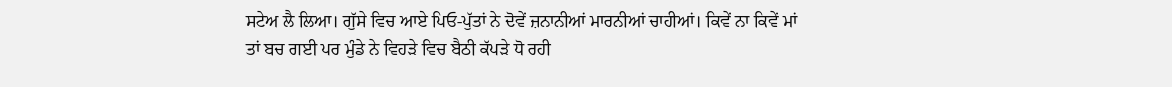ਸਟੇਅ ਲੈ ਲਿਆ। ਗੁੱਸੇ ਵਿਚ ਆਏ ਪਿਓ-ਪੁੱਤਾਂ ਨੇ ਦੋਵੇਂ ਜ਼ਨਾਨੀਆਂ ਮਾਰਨੀਆਂ ਚਾਹੀਆਂ। ਕਿਵੇਂ ਨਾ ਕਿਵੇਂ ਮਾਂ ਤਾਂ ਬਚ ਗਈ ਪਰ ਮੁੰਡੇ ਨੇ ਵਿਹੜੇ ਵਿਚ ਬੈਠੀ ਕੱਪੜੇ ਧੋ ਰਹੀ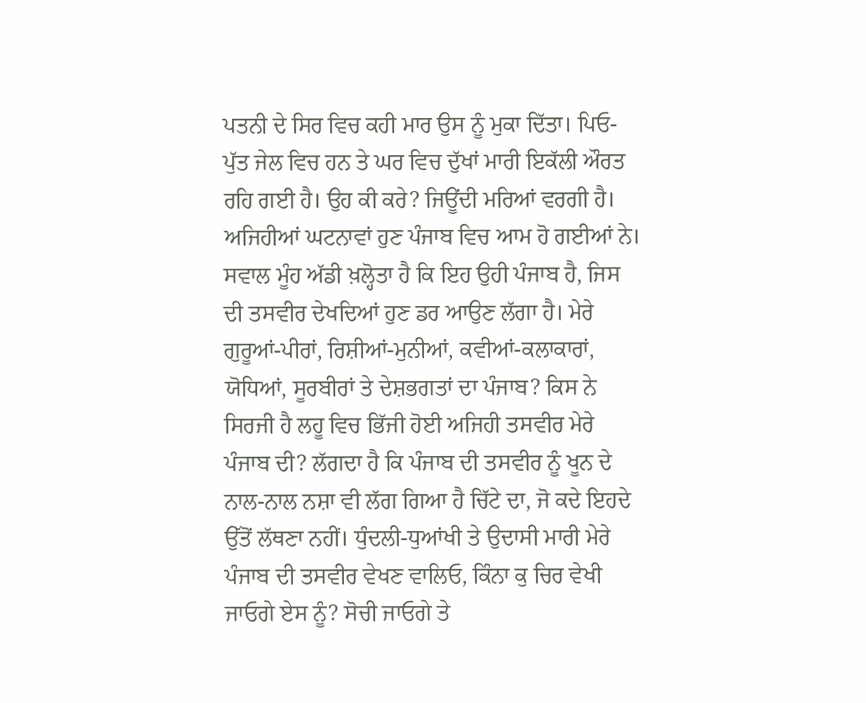ਪਤਨੀ ਦੇ ਸਿਰ ਵਿਚ ਕਹੀ ਮਾਰ ਉਸ ਨੂੰ ਮੁਕਾ ਦਿੱਤਾ। ਪਿਓ-ਪੁੱਤ ਜੇਲ ਵਿਚ ਹਨ ਤੇ ਘਰ ਵਿਚ ਦੁੱਖਾਂ ਮਾਰੀ ਇਕੱਲੀ ਔਰਤ ਰਹਿ ਗਈ ਹੈ। ਉਹ ਕੀ ਕਰੇ? ਜਿਊਂਦੀ ਮਰਿਆਂ ਵਰਗੀ ਹੈ।
ਅਜਿਹੀਆਂ ਘਟਨਾਵਾਂ ਹੁਣ ਪੰਜਾਬ ਵਿਚ ਆਮ ਹੋ ਗਈਆਂ ਨੇ। ਸਵਾਲ ਮੂੰਹ ਅੱਡੀ ਖ਼ਲ੍ਹੋਤਾ ਹੈ ਕਿ ਇਹ ਉਹੀ ਪੰਜਾਬ ਹੈ, ਜਿਸ ਦੀ ਤਸਵੀਰ ਦੇਖਦਿਆਂ ਹੁਣ ਡਰ ਆਉਣ ਲੱਗਾ ਹੈ। ਮੇਰੇ ਗੁਰੂਆਂ-ਪੀਰਾਂ, ਰਿਸ਼ੀਆਂ-ਮੁਨੀਆਂ, ਕਵੀਆਂ-ਕਲਾਕਾਰਾਂ, ਯੋਧਿਆਂ, ਸੂਰਬੀਰਾਂ ਤੇ ਦੇਸ਼ਭਗਤਾਂ ਦਾ ਪੰਜਾਬ? ਕਿਸ ਨੇ ਸਿਰਜੀ ਹੈ ਲਹੂ ਵਿਚ ਭਿੱਜੀ ਹੋਈ ਅਜਿਹੀ ਤਸਵੀਰ ਮੇਰੇ ਪੰਜਾਬ ਦੀ? ਲੱਗਦਾ ਹੈ ਕਿ ਪੰਜਾਬ ਦੀ ਤਸਵੀਰ ਨੂੰ ਖੂਨ ਦੇ ਨਾਲ-ਨਾਲ ਨਸ਼ਾ ਵੀ ਲੱਗ ਗਿਆ ਹੈ ਚਿੱਟੇ ਦਾ, ਜੋ ਕਦੇ ਇਹਦੇ ਉੱਤੋਂ ਲੱਥਣਾ ਨਹੀਂ। ਧੁੰਦਲੀ-ਧੁਆਂਖੀ ਤੇ ਉਦਾਸੀ ਮਾਰੀ ਮੇਰੇ ਪੰਜਾਬ ਦੀ ਤਸਵੀਰ ਵੇਖਣ ਵਾਲਿਓ, ਕਿੰਨਾ ਕੁ ਚਿਰ ਵੇਖੀ ਜਾਓਗੇ ਏਸ ਨੂੰ? ਸੋਚੀ ਜਾਓਗੇ ਤੇ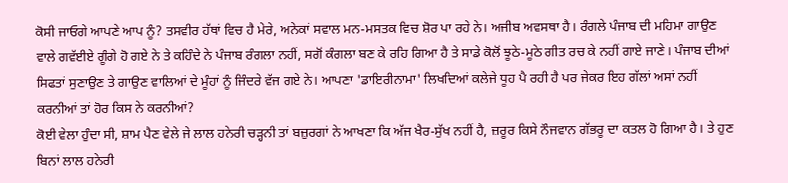ਕੋਸੀ ਜਾਓਗੇ ਆਪਣੇ ਆਪ ਨੂੰ? ਤਸਵੀਰ ਹੱਥਾਂ ਵਿਚ ਹੈ ਮੇਰੇ, ਅਨੇਕਾਂ ਸਵਾਲ ਮਨ-ਮਸਤਕ ਵਿਚ ਸ਼ੋਰ ਪਾ ਰਹੇ ਨੇ। ਅਜੀਬ ਅਵਸਥਾ ਹੈ। ਰੰਗਲੇ ਪੰਜਾਬ ਦੀ ਮਹਿਮਾ ਗਾਉਣ ਵਾਲੇ ਗਵੱਈਏ ਗੂੰਗੇ ਹੋ ਗਏ ਨੇ ਤੇ ਕਹਿੰਦੇ ਨੇ ਪੰਜਾਬ ਰੰਗਲਾ ਨਹੀਂ, ਸਗੋਂ ਕੰਗਲਾ ਬਣ ਕੇ ਰਹਿ ਗਿਆ ਹੈ ਤੇ ਸਾਡੇ ਕੋਲੋਂ ਝੂਠੇ-ਮੂਠੇ ਗੀਤ ਰਚ ਕੇ ਨਹੀਂ ਗਾਏ ਜਾਣੇ। ਪੰਜਾਬ ਦੀਆਂ ਸਿਫਤਾਂ ਸੁਣਾਉਣ ਤੇ ਗਾਉਣ ਵਾਲਿਆਂ ਦੇ ਮੂੰਹਾਂ ਨੂੰ ਜਿੰਦਰੇ ਵੱਜ ਗਏ ਨੇ। ਆਪਣਾ 'ਡਾਇਰੀਨਾਮਾ' ਲਿਖਦਿਆਂ ਕਲੇਜੇ ਧੂਹ ਪੈ ਰਹੀ ਹੈ ਪਰ ਜੇਕਰ ਇਹ ਗੱਲਾਂ ਅਸਾਂ ਨਹੀਂ ਕਰਨੀਆਂ ਤਾਂ ਹੋਰ ਕਿਸ ਨੇ ਕਰਨੀਆਂ?
ਕੋਈ ਵੇਲਾ ਹੁੰਦਾ ਸੀ, ਸ਼ਾਮ ਪੈਣ ਵੇਲੇ ਜੇ ਲਾਲ ਹਨੇਰੀ ਚੜ੍ਹਨੀ ਤਾਂ ਬਜ਼ੁਰਗਾਂ ਨੇ ਆਖਣਾ ਕਿ ਅੱਜ ਖੈਰ-ਸੁੱਖ ਨਹੀਂ ਹੈ, ਜ਼ਰੂਰ ਕਿਸੇ ਨੌਜਵਾਨ ਗੱਭਰੂ ਦਾ ਕਤਲ ਹੋ ਗਿਆ ਹੈ। ਤੇ ਹੁਣ ਬਿਨਾਂ ਲਾਲ ਹਨੇਰੀ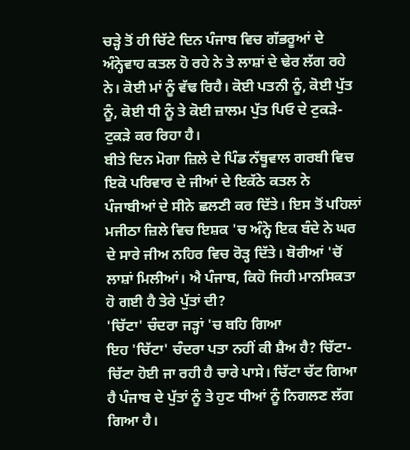ਚੜ੍ਹੇ ਤੋਂ ਹੀ ਚਿੱਟੇ ਦਿਨ ਪੰਜਾਬ ਵਿਚ ਗੱਭਰੂਆਂ ਦੇ ਅੰਨ੍ਹੇਵਾਹ ਕਤਲ ਹੋ ਰਹੇ ਨੇ ਤੇ ਲਾਸ਼ਾਂ ਦੇ ਢੇਰ ਲੱਗ ਰਹੇ ਨੇ। ਕੋਈ ਮਾਂ ਨੂੰ ਵੱਢ ਰਿਹੈ। ਕੋਈ ਪਤਨੀ ਨੂੰ, ਕੋਈ ਪੁੱਤ ਨੂੰ, ਕੋਈ ਧੀ ਨੂੰ ਤੇ ਕੋਈ ਜ਼ਾਲਮ ਪੁੱਤ ਪਿਓ ਦੇ ਟੁਕੜੇ-ਟੁਕੜੇ ਕਰ ਰਿਹਾ ਹੈ।
ਬੀਤੇ ਦਿਨ ਮੋਗਾ ਜ਼ਿਲੇ ਦੇ ਪਿੰਡ ਨੱਥੂਵਾਲ ਗਰਬੀ ਵਿਚ ਇਕੋ ਪਰਿਵਾਰ ਦੇ ਜੀਆਂ ਦੇ ਇਕੱਠੇ ਕਤਲ ਨੇ ਪੰਜਾਬੀਆਂ ਦੇ ਸੀਨੇ ਛਲਣੀ ਕਰ ਦਿੱਤੇ। ਇਸ ਤੋਂ ਪਹਿਲਾਂ ਮਜੀਠਾ ਜ਼ਿਲੇ ਵਿਚ ਇਸ਼ਕ 'ਚ ਅੰਨ੍ਹੇ ਇਕ ਬੰਦੇ ਨੇ ਘਰ ਦੇ ਸਾਰੇ ਜੀਅ ਨਹਿਰ ਵਿਚ ਰੋੜ੍ਹ ਦਿੱਤੇ। ਬੋਰੀਆਂ 'ਚੋਂ ਲਾਸ਼ਾਂ ਮਿਲੀਆਂ। ਐ ਪੰਜਾਬ, ਕਿਹੋ ਜਿਹੀ ਮਾਨਸਿਕਤਾ ਹੋ ਗਈ ਹੈ ਤੇਰੇ ਪੁੱਤਾਂ ਦੀ?
'ਚਿੱਟਾ' ਚੰਦਰਾ ਜੜ੍ਹਾਂ 'ਚ ਬਹਿ ਗਿਆ
ਇਹ 'ਚਿੱਟਾ' ਚੰਦਰਾ ਪਤਾ ਨਹੀਂ ਕੀ ਸ਼ੈਅ ਹੈ? ਚਿੱਟਾ-ਚਿੱਟਾ ਹੋਈ ਜਾ ਰਹੀ ਹੈ ਚਾਰੇ ਪਾਸੇ। ਚਿੱਟਾ ਚੱਟ ਗਿਆ ਹੈ ਪੰਜਾਬ ਦੇ ਪੁੱਤਾਂ ਨੂੰ ਤੇ ਹੁਣ ਧੀਆਂ ਨੂੰ ਨਿਗਲਣ ਲੱਗ ਗਿਆ ਹੈ।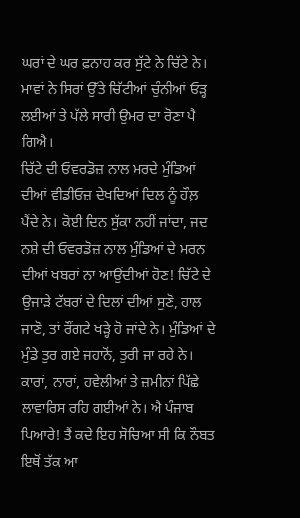ਘਰਾਂ ਦੇ ਘਰ ਫ਼ਨਾਹ ਕਰ ਸੁੱਟੇ ਨੇ ਚਿੱਟੇ ਨੇ। ਮਾਵਾਂ ਨੇ ਸਿਰਾਂ ਉੱਤੇ ਚਿੱਟੀਆਂ ਚੁੰਨੀਆਂ ਓੜ੍ਹ ਲਈਆਂ ਤੇ ਪੱਲੇ ਸਾਰੀ ਉਮਰ ਦਾ ਰੋਣਾ ਪੈ ਗਿਐ।
ਚਿੱਟੇ ਦੀ ਓਵਰਡੋਜ਼ ਨਾਲ ਮਰਦੇ ਮੁੰਡਿਆਂ ਦੀਆਂ ਵੀਡੀਓਜ਼ ਦੇਖਦਿਆਂ ਦਿਲ ਨੂੰ ਹੌਲ਼ ਪੈਂਦੇ ਨੇ। ਕੋਈ ਦਿਨ ਸੁੱਕਾ ਨਹੀਂ ਜਾਂਦਾ, ਜਦ ਨਸ਼ੇ ਦੀ ਓਵਰਡੋਜ਼ ਨਾਲ ਮੁੰਡਿਆਂ ਦੇ ਮਰਨ ਦੀਆਂ ਖਬਰਾਂ ਨਾ ਆਉਂਦੀਆਂ ਹੋਣ! ਚਿੱਟੇ ਦੇ ਉਜਾੜੇ ਟੱਬਰਾਂ ਦੇ ਦਿਲਾਂ ਦੀਆਂ ਸੁਣੋ, ਹਾਲ ਜਾਣੋ, ਤਾਂ ਰੌਂਗਟੇ ਖੜ੍ਹੇ ਹੋ ਜਾਂਦੇ ਨੇ। ਮੁੰਡਿਆਂ ਦੇ ਮੁੰਡੇ ਤੁਰ ਗਏ ਜਹਾਨੋਂ, ਤੁਰੀ ਜਾ ਰਹੇ ਨੇ। ਕਾਰਾਂ, ਨਾਰਾਂ, ਹਵੇਲੀਆਂ ਤੇ ਜ਼ਮੀਨਾਂ ਪਿੱਛੇ ਲਾਵਾਰਿਸ ਰਹਿ ਗਈਆਂ ਨੇ। ਐ ਪੰਜਾਬ ਪਿਆਰੇ! ਤੈਂ ਕਦੇ ਇਹ ਸੋਚਿਆ ਸੀ ਕਿ ਨੌਬਤ ਇਥੋਂ ਤੱਕ ਆ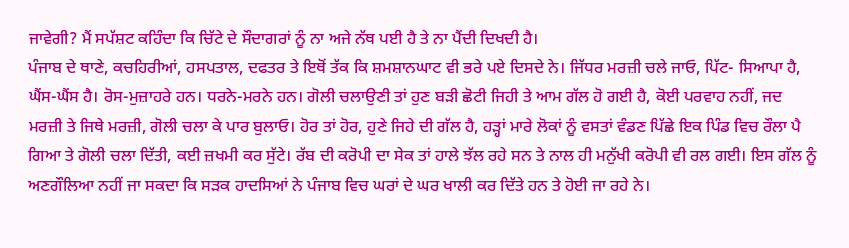ਜਾਵੇਗੀ? ਮੈਂ ਸਪੱਸ਼ਟ ਕਹਿੰਦਾ ਕਿ ਚਿੱਟੇ ਦੇ ਸੌਦਾਗਰਾਂ ਨੂੰ ਨਾ ਅਜੇ ਨੱਥ ਪਈ ਹੈ ਤੇ ਨਾ ਪੈਂਦੀ ਦਿਖਦੀ ਹੈ।
ਪੰਜਾਬ ਦੇ ਥਾਣੇ, ਕਚਹਿਰੀਆਂ, ਹਸਪਤਾਲ, ਦਫਤਰ ਤੇ ਇਥੋਂ ਤੱਕ ਕਿ ਸ਼ਮਸ਼ਾਨਘਾਟ ਵੀ ਭਰੇ ਪਏ ਦਿਸਦੇ ਨੇ। ਜਿੱਧਰ ਮਰਜ਼ੀ ਚਲੇ ਜਾਓ, ਪਿੱਟ- ਸਿਆਪਾ ਹੈ, ਘੈਂਸ-ਘੈਂਸ ਹੈ। ਰੋਸ-ਮੁਜ਼ਾਹਰੇ ਹਨ। ਧਰਨੇ-ਮਰਨੇ ਹਨ। ਗੋਲੀ ਚਲਾਉਣੀ ਤਾਂ ਹੁਣ ਬੜੀ ਛੋਟੀ ਜਿਹੀ ਤੇ ਆਮ ਗੱਲ ਹੋ ਗਈ ਹੈ, ਕੋਈ ਪਰਵਾਹ ਨਹੀਂ, ਜਦ ਮਰਜ਼ੀ ਤੇ ਜਿਥੇ ਮਰਜ਼ੀ, ਗੋਲੀ ਚਲਾ ਕੇ ਪਾਰ ਬੁਲਾਓ। ਹੋਰ ਤਾਂ ਹੋਰ, ਹੁਣੇ ਜਿਹੇ ਦੀ ਗੱਲ ਹੈ, ਹੜ੍ਹਾਂ ਮਾਰੇ ਲੋਕਾਂ ਨੂੰ ਵਸਤਾਂ ਵੰਡਣ ਪਿੱਛੇ ਇਕ ਪਿੰਡ ਵਿਚ ਰੌਲਾ ਪੈ ਗਿਆ ਤੇ ਗੋਲੀ ਚਲਾ ਦਿੱਤੀ, ਕਈ ਜ਼ਖਮੀ ਕਰ ਸੁੱਟੇ। ਰੱਬ ਦੀ ਕਰੋਪੀ ਦਾ ਸੇਕ ਤਾਂ ਹਾਲੇ ਝੱਲ ਰਹੇ ਸਨ ਤੇ ਨਾਲ ਹੀ ਮਨੁੱਖੀ ਕਰੋਪੀ ਵੀ ਰਲ ਗਈ। ਇਸ ਗੱਲ ਨੂੰ ਅਣਗੌਲਿਆ ਨਹੀਂ ਜਾ ਸਕਦਾ ਕਿ ਸੜਕ ਹਾਦਸਿਆਂ ਨੇ ਪੰਜਾਬ ਵਿਚ ਘਰਾਂ ਦੇ ਘਰ ਖਾਲੀ ਕਰ ਦਿੱਤੇ ਹਨ ਤੇ ਹੋਈ ਜਾ ਰਹੇ ਨੇ।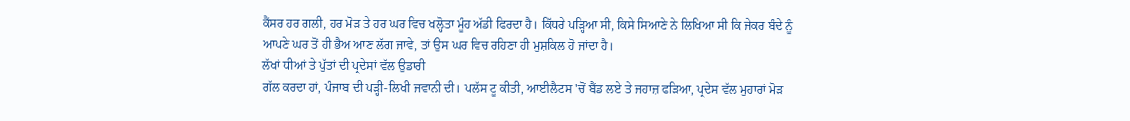ਕੈਂਸਰ ਹਰ ਗਲੀ, ਹਰ ਮੋੜ ਤੇ ਹਰ ਘਰ ਵਿਚ ਖਲ੍ਹੋਤਾ ਮੂੰਹ ਅੱਡੀ ਫਿਰਦਾ ਹੈ। ਕਿੱਧਰੇ ਪੜ੍ਹਿਆ ਸੀ, ਕਿਸੇ ਸਿਆਣੇ ਨੇ ਲਿਖਿਆ ਸੀ ਕਿ ਜੇਕਰ ਬੰਦੇ ਨੂੰ ਆਪਣੇ ਘਰ ਤੋਂ ਹੀ ਭੈਅ ਆਣ ਲੱਗ ਜਾਵੇ, ਤਾਂ ਉਸ ਘਰ ਵਿਚ ਰਹਿਣਾ ਹੀ ਮੁਸ਼ਕਿਲ ਹੋ ਜਾਂਦਾ ਹੈ।
ਲੱਖਾਂ ਧੀਆਂ ਤੇ ਪੁੱਤਾਂ ਦੀ ਪ੍ਰਦੇਸਾਂ ਵੱਲ ਉਡਾਰੀ
ਗੱਲ ਕਰਦਾ ਹਾਂ, ਪੰਜਾਬ ਦੀ ਪੜ੍ਹੀ-ਲਿਖੀ ਜਵਾਨੀ ਦੀ। ਪਲੱਸ ਟੂ ਕੀਤੀ, ਆਈਲੈਟਸ 'ਚੋਂ ਬੈਂਡ ਲਏ ਤੇ ਜਹਾਜ਼ ਫੜਿਆ, ਪ੍ਰਦੇਸ ਵੱਲ ਮੁਹਾਰਾਂ ਮੋੜ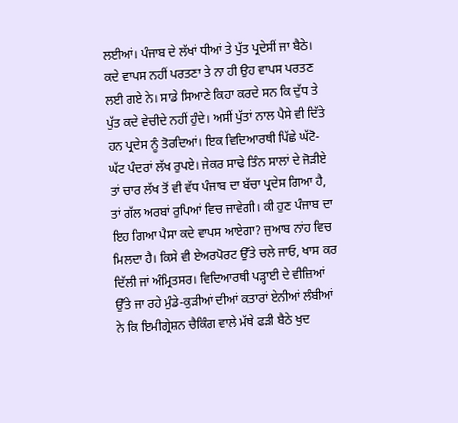ਲਈਆਂ। ਪੰਜਾਬ ਦੇ ਲੱਖਾਂ ਧੀਆਂ ਤੇ ਪੁੱਤ ਪ੍ਰਦੇਸੀਂ ਜਾ ਬੈਠੇ। ਕਦੇ ਵਾਪਸ ਨਹੀਂ ਪਰਤਣਾ ਤੇ ਨਾ ਹੀ ਉਹ ਵਾਪਸ ਪਰਤਣ ਲਈ ਗਏ ਨੇ। ਸਾਡੇ ਸਿਆਣੇ ਕਿਹਾ ਕਰਦੇ ਸਨ ਕਿ ਦੁੱਧ ਤੇ ਪੁੱਤ ਕਦੇ ਵੇਚੀਦੇ ਨਹੀਂ ਹੁੰਦੇ। ਅਸੀਂ ਪੁੱਤਾਂ ਨਾਲ ਪੈਸੇ ਵੀ ਦਿੱਤੇ ਹਨ ਪ੍ਰਦੇਸ ਨੂੰ ਤੋਰਦਿਆਂ। ਇਕ ਵਿਦਿਆਰਥੀ ਪਿੱਛੇ ਘੱਟੋ- ਘੱਟ ਪੰਦਰਾਂ ਲੱਖ ਰੁਪਏ। ਜੇਕਰ ਸਾਢੇ ਤਿੰਨ ਸਾਲਾਂ ਦੇ ਜੋੜੀਏ ਤਾਂ ਚਾਰ ਲੱਖ ਤੋਂ ਵੀ ਵੱਧ ਪੰਜਾਬ ਦਾ ਬੱਚਾ ਪ੍ਰਦੇਸ ਗਿਆ ਹੈ, ਤਾਂ ਗੱਲ ਅਰਬਾਂ ਰੁਪਿਆਂ ਵਿਚ ਜਾਵੇਗੀ। ਕੀ ਹੁਣ ਪੰਜਾਬ ਦਾ ਇਹ ਗਿਆ ਪੈਸਾ ਕਦੇ ਵਾਪਸ ਆਏਗਾ? ਜੁਆਬ ਨਾਂਹ ਵਿਚ ਮਿਲਦਾ ਹੈ। ਕਿਸੇ ਵੀ ਏਅਰਪੋਰਟ ਉੱਤੇ ਚਲੇ ਜਾਓ, ਖਾਸ ਕਰ ਦਿੱਲੀ ਜਾਂ ਅੰਮ੍ਰਿਤਸਰ। ਵਿਦਿਆਰਥੀ ਪੜ੍ਹਾਈ ਦੇ ਵੀਜ਼ਿਆਂ ਉੱਤੇ ਜਾ ਰਹੇ ਮੁੰਡੇ-ਕੁੜੀਆਂ ਦੀਆਂ ਕਤਾਰਾਂ ਏਨੀਆਂ ਲੰਬੀਆਂ ਨੇ ਕਿ ਇਮੀਗ੍ਰੇਸ਼ਨ ਚੈਕਿੰਗ ਵਾਲੇ ਮੱਥੇ ਫੜੀ ਬੈਠੇ ਖੁਦ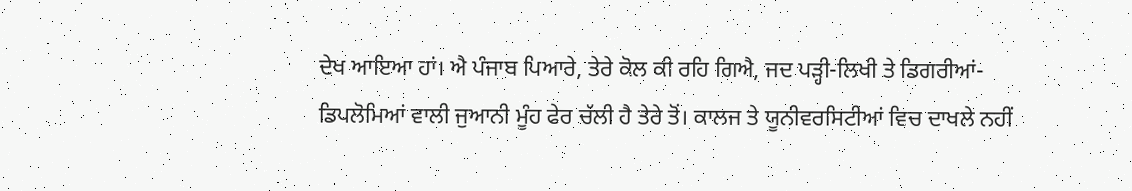ਦੇਖ ਆਇਆ ਹਾਂ। ਐ ਪੰਜਾਬ ਪਿਆਰੇ, ਤੇਰੇ ਕੋਲ ਕੀ ਰਹਿ ਗਿਐ, ਜਦ ਪੜ੍ਹੀ-ਲਿਖੀ ਤੇ ਡਿਗਰੀਆਂ-ਡਿਪਲੋਮਿਆਂ ਵਾਲੀ ਜੁਆਨੀ ਮੂੰਹ ਫੇਰ ਚੱਲੀ ਹੈ ਤੇਰੇ ਤੋਂ। ਕਾਲਜ ਤੇ ਯੂਨੀਵਰਸਿਟੀਆਂ ਵਿਚ ਦਾਖਲੇ ਨਹੀਂ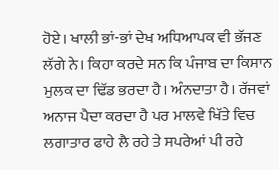ਹੋਏ। ਖਾਲੀ ਭਾਂ-ਭਾਂ ਦੇਖ ਅਧਿਆਪਕ ਵੀ ਭੱਜਣ ਲੱਗੇ ਨੇ। ਕਿਹਾ ਕਰਦੇ ਸਨ ਕਿ ਪੰਜਾਬ ਦਾ ਕਿਸਾਨ ਮੁਲਕ ਦਾ ਢਿੱਡ ਭਰਦਾ ਹੈ। ਅੰਨਦਾਤਾ ਹੈ। ਰੱਜਵਾਂ ਅਨਾਜ ਪੈਦਾ ਕਰਦਾ ਹੈ ਪਰ ਮਾਲਵੇ ਖਿੱਤੇ ਵਿਚ ਲਗਾਤਾਰ ਫਾਹੇ ਲੈ ਰਹੇ ਤੇ ਸਪਰੇਆਂ ਪੀ ਰਹੇ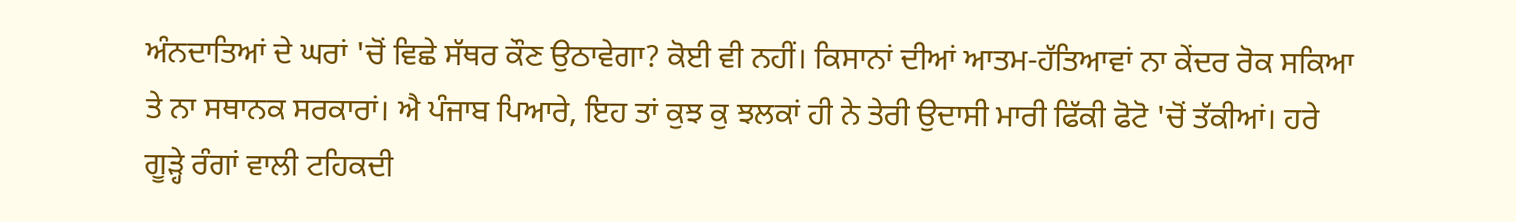ਅੰਨਦਾਤਿਆਂ ਦੇ ਘਰਾਂ 'ਚੋਂ ਵਿਛੇ ਸੱਥਰ ਕੌਣ ਉਠਾਵੇਗਾ? ਕੋਈ ਵੀ ਨਹੀਂ। ਕਿਸਾਨਾਂ ਦੀਆਂ ਆਤਮ-ਹੱਤਿਆਵਾਂ ਨਾ ਕੇਂਦਰ ਰੋਕ ਸਕਿਆ ਤੇ ਨਾ ਸਥਾਨਕ ਸਰਕਾਰਾਂ। ਐ ਪੰਜਾਬ ਪਿਆਰੇ, ਇਹ ਤਾਂ ਕੁਝ ਕੁ ਝਲਕਾਂ ਹੀ ਨੇ ਤੇਰੀ ਉਦਾਸੀ ਮਾਰੀ ਫਿੱਕੀ ਫੋਟੋ 'ਚੋਂ ਤੱਕੀਆਂ। ਹਰੇ ਗੂੜ੍ਹੇ ਰੰਗਾਂ ਵਾਲੀ ਟਹਿਕਦੀ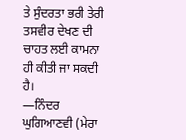ਤੇ ਸੁੰਦਰਤਾ ਭਰੀ ਤੇਰੀ ਤਸਵੀਰ ਦੇਖਣ ਦੀ ਚਾਹਤ ਲਈ ਕਾਮਨਾ ਹੀ ਕੀਤੀ ਜਾ ਸਕਦੀ ਹੈ।
—ਨਿੰਦਰ ਘੁਗਿਆਣਵੀ (ਮੇਰਾ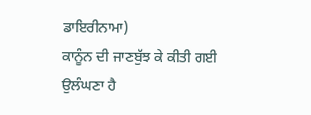ਡਾਇਰੀਨਾਮਾ)
ਕਾਨੂੰਨ ਦੀ ਜਾਣਬੁੱਝ ਕੇ ਕੀਤੀ ਗਈ ਉਲੰਘਣਾ ਹੈ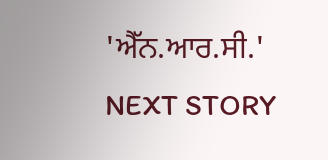'ਐੱਨ.ਆਰ.ਸੀ.'
NEXT STORY